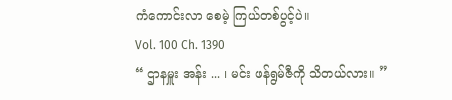ကံကောင်းလာ စေမဲ့ ကြယ်တစ်ပွင့်ပဲ။
Vol. 100 Ch. 1390
“ ဌာနမှူး အန်း ... ၊ မင်း ဖန်ရွမ်ဇီကို သိတယ်လား။ ”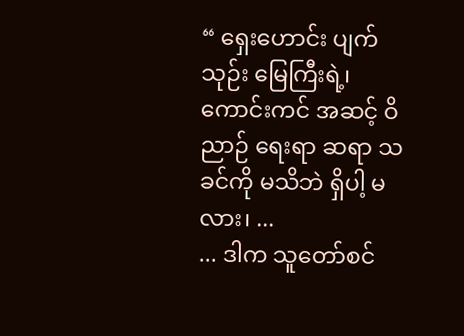“ ရှေးဟောင်း ပျက်သုဉ်း မြေကြီးရဲ့၊ ကောင်းကင် အဆင့် ဝိညာဉ် ရေးရာ ဆရာ သခင်ကို မသိဘဲ ရှိပါ့ မလား၊ ...
... ဒါက သူတော်စင်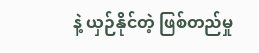နဲ့ ယှဉ်နိုင်တဲ့ ဖြစ်တည်မှု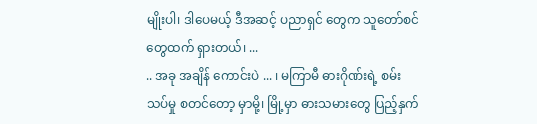မျိုးပါ၊ ဒါပေမယ့် ဒီအဆင့် ပညာရှင် တွေက သူတော်စင် တွေထက် ရှားတယ်၊ ...
.. အခု အချိန် ကောင်းပဲ ... ၊ မကြာမီ ဓားဂိုဏ်းရဲ့ စမ်းသပ်မှု စတင်တော့ မှာမို့၊ မြို့မှာ ဓားသမားတွေ ပြည့်နှက်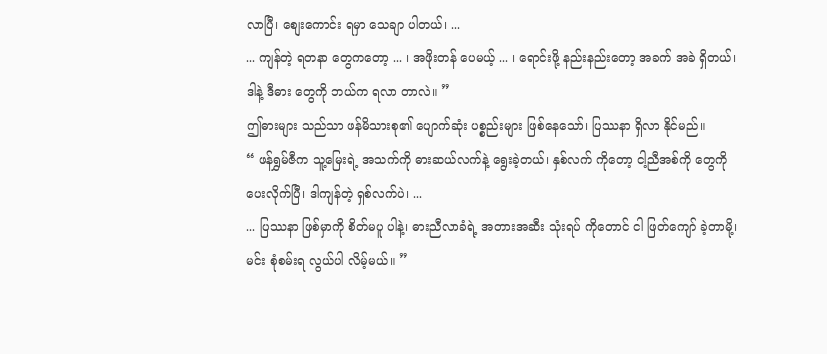လာပြီ၊ စျေးကောင်း ရမှာ သေချာ ပါတယ်၊ ...
... ကျန်တဲ့ ရတနာ တွေကတော့ ... ၊ အဖိုးတန် ပေမယ့် ... ၊ ရောင်းဖို့ နည်းနည်းတော့ အခက် အခဲ ရှိတယ်၊ ဒါနဲ့ ဒီဓား တွေကို ဘယ်က ရလာ တာလဲ။ ”
ဤဓားများ သည်သာ ဖန်မိသားစု၏ ပျောက်ဆုံး ပစ္စည်းများ ဖြစ်နေသော်၊ ပြဿနာ ရှိလာ နိုင်မည်။
“ ဖန်ရွှမ်ဇီက သူ့မြေးရဲ့ အသက်ကို ဓားဆယ်လက်နဲ့ ရွေးခဲ့တယ်၊ နှစ်လက် ကိုတော့ ငါ့ညီအစ်ကို တွေကို ပေးလိုက်ပြီ၊ ဒါကျန်တဲ့ ရှစ်လက်ပဲ၊ ...
... ပြဿနာ ဖြစ်မှာကို စိတ်မပူ ပါနဲ့၊ ဓားညီလာခံရဲ့ အတားအဆီး သုံးရပ် ကိုတောင် ငါ ဖြတ်ကျော် ခဲ့တာမို့၊ မင်း စုံစမ်းရ လွယ်ပါ လိမ့်မယ်။ ”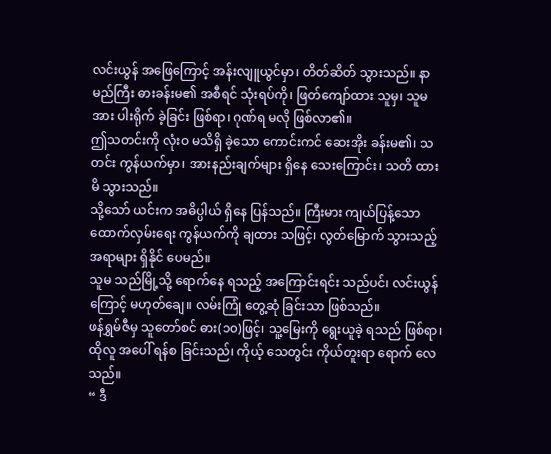လင်းယွန် အဖြေကြောင့် အန်းလျူယွင်မှာ၊ တိတ်ဆိတ် သွားသည်။ နာမည်ကြီး ဓားခန်းမ၏ အစီရင် သုံးရပ်ကို၊ ဖြတ်ကျော်ထား သူမှ၊ သူမ အား ပါးရိုက် ခဲ့ခြင်း ဖြစ်ရာ၊ ဂုဏ်ရ မလို ဖြစ်လာ၏။
ဤသတင်းကို လုံးဝ မသိရှိ ခဲ့သော ကောင်းကင် ဆေးအိုး ခန်းမ၏၊ သတင်း ကွန်ယက်မှာ၊ အားနည်းချက်များ ရှိနေ သေးကြောင်း၊ သတိ ထားမိ သွားသည်။
သို့သော် ယင်းက အဓိပ္ပါယ် ရှိနေ ပြန်သည်။ ကြီးမား ကျယ်ပြန့်သော ထောက်လှမ်းရေး ကွန်ယက်ကို ချထား သဖြင့်၊ လွတ်မြောက် သွားသည့် အရာများ ရှိနိုင် ပေမည်။
သူမ သည်မြို့သို့ ရောက်နေ ရသည့် အကြောင်းရင်း သည်ပင်၊ လင်းယွန်ကြောင့် မဟုတ်ချေ။ လမ်းကြုံ တွေ့ဆုံ ခြင်းသာ ဖြစ်သည်။
ဖန်ရွှမ်ဇီမှ သူတော်စင် ဓား(၁၀)ဖြင့်၊ သူ့မြေးကို ရွေးယူခဲ့ ရသည် ဖြစ်ရာ၊ ထိုလူ အပေါ် ရန်စ ခြင်းသည်၊ ကိုယ့် သေတွင်း ကိုယ်တူးရာ ရောက် လေသည်။
“ ဒီ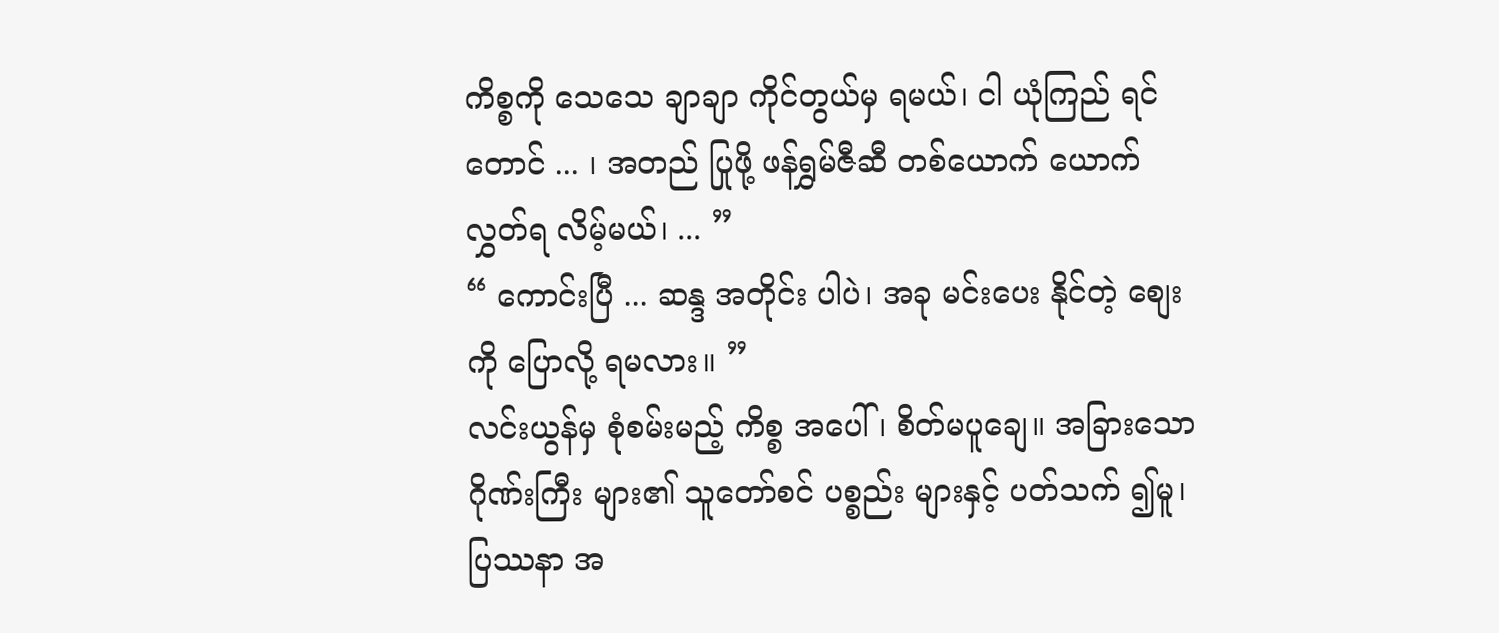ကိစ္စကို သေသေ ချာချာ ကိုင်တွယ်မှ ရမယ်၊ ငါ ယုံကြည် ရင်တောင် ... ၊ အတည် ပြုဖို့ ဖန်ရွှမ်ဇီဆီ တစ်ယောက် ယောက် လွှတ်ရ လိမ့်မယ်၊ ... ”
“ ကောင်းပြီ ... ဆန္ဒ အတိုင်း ပါပဲ၊ အခု မင်းပေး နိုင်တဲ့ စျေးကို ပြောလို့ ရမလား။ ”
လင်းယွန်မှ စုံစမ်းမည့် ကိစ္စ အပေါ်၊ စိတ်မပူချေ။ အခြားသော ဂိုဏ်းကြီး များ၏ သူတော်စင် ပစ္စည်း များနှင့် ပတ်သက် ၍မူ၊ ပြဿနာ အ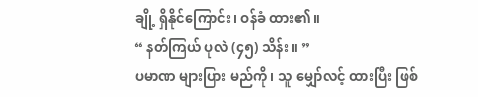ချို့ ရှိနိုင်ကြောင်း၊ ဝန်ခံ ထား၏။
“ နတ်ကြယ် ပုလဲ (၄၅) သိန်း။ ”
ပမာဏ များပြား မည်ကို၊ သူ မျှော်လင့် ထားပြီး ဖြစ်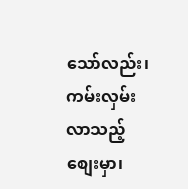သော်လည်း၊ ကမ်းလှမ်း လာသည့် စျေးမှာ၊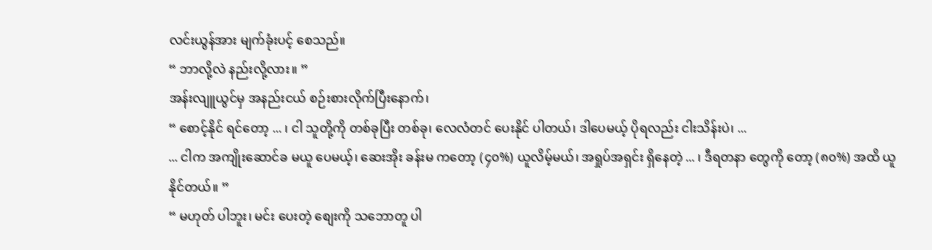လင်းယွန်အား မျက်ခုံးပင့် စေသည်။
“ ဘာလို့လဲ နည်းလို့လား။ ”
အန်းလျူယွင်မှ အနည်းငယ် စဉ်းစားလိုက်ပြီးနောက်၊
“ စောင့်နိုင် ရင်တော့ ... ၊ ငါ သူတို့ကို တစ်ခုပြီး တစ်ခု၊ လေလံတင် ပေးနိုင် ပါတယ်၊ ဒါပေမယ့် ပိုရလည်း ငါးသိန်းပဲ၊ ...
... ငါက အကျိုးဆောင်ခ မယူ ပေမယ့်၊ ဆေးအိုး ခန်းမ ကတော့ (၄၀%) ယူလိမ့်မယ်၊ အရှုပ်အရှင်း ရှိနေတဲ့ ... ၊ ဒီရတနာ တွေကို တော့ (၈၀%) အထိ ယူနိုင်တယ်။ ”
“ မဟုတ် ပါဘူး၊ မင်း ပေးတဲ့ စျေးကို သဘောတူ ပါ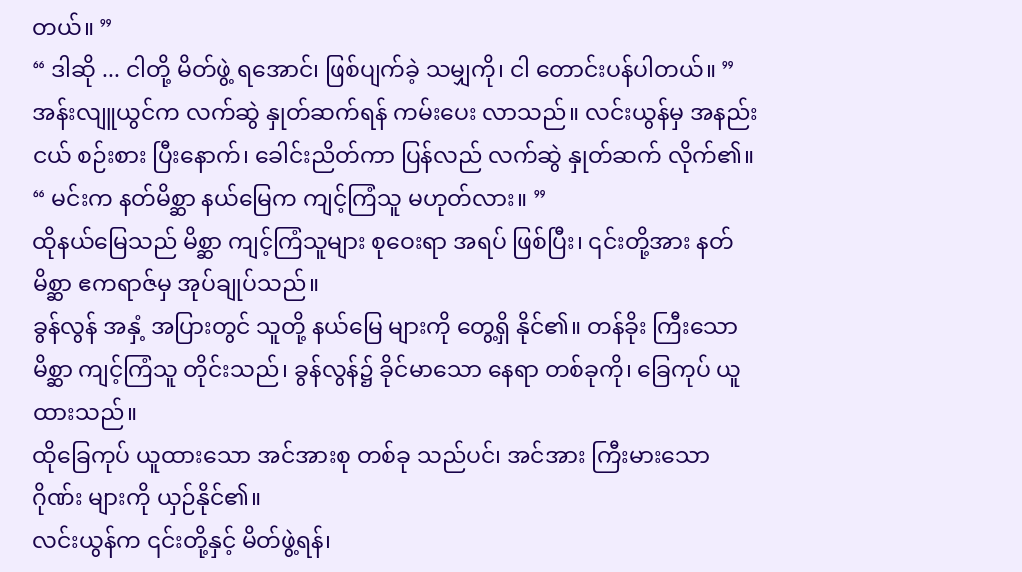တယ်။ ”
“ ဒါဆို ... ငါတို့ မိတ်ဖွဲ့ ရအောင်၊ ဖြစ်ပျက်ခဲ့ သမျှကို၊ ငါ တောင်းပန်ပါတယ်။ ”
အန်းလျူယွင်က လက်ဆွဲ နှုတ်ဆက်ရန် ကမ်းပေး လာသည်။ လင်းယွန်မှ အနည်းငယ် စဉ်းစား ပြီးနောက်၊ ခေါင်းညိတ်ကာ ပြန်လည် လက်ဆွဲ နှုတ်ဆက် လိုက်၏။
“ မင်းက နတ်မိစ္ဆာ နယ်မြေက ကျင့်ကြံသူ မဟုတ်လား။ ”
ထိုနယ်မြေသည် မိစ္ဆာ ကျင့်ကြံသူများ စုဝေးရာ အရပ် ဖြစ်ပြီး၊ ၎င်းတို့အား နတ်မိစ္ဆာ ဧကရာဇ်မှ အုပ်ချုပ်သည်။
ခွန်လွန် အနှံ့ အပြားတွင် သူတို့ နယ်မြေ များကို တွေ့ရှိ နိုင်၏။ တန်ခိုး ကြီးသော မိစ္ဆာ ကျင့်ကြံသူ တိုင်းသည်၊ ခွန်လွန်၌ ခိုင်မာသော နေရာ တစ်ခုကို၊ ခြေကုပ် ယူထားသည်။
ထိုခြေကုပ် ယူထားသော အင်အားစု တစ်ခု သည်ပင်၊ အင်အား ကြီးမားသော ဂိုဏ်း များကို ယှဉ်နိုင်၏။
လင်းယွန်က ၎င်းတို့နှင့် မိတ်ဖွဲ့ရန်၊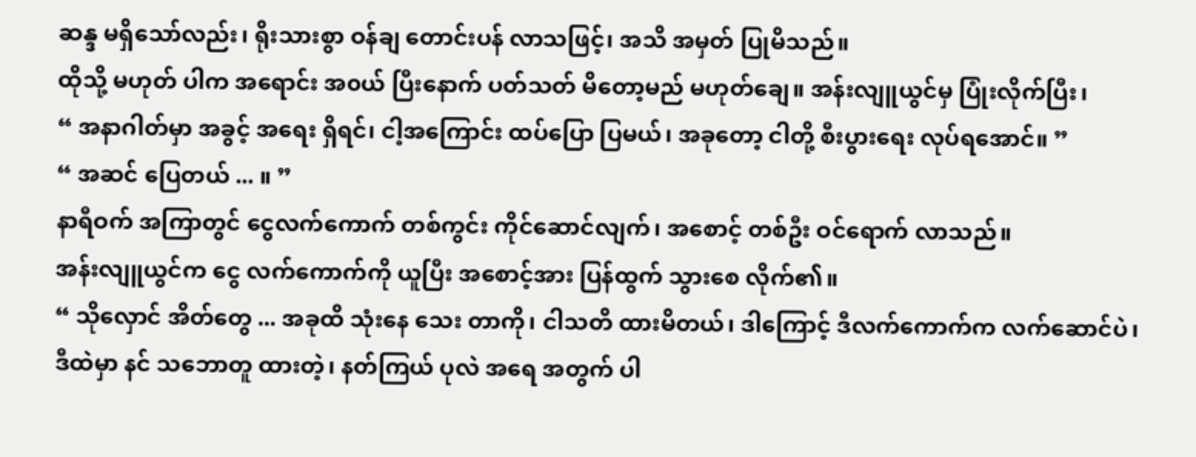ဆန္ဒ မရှိသော်လည်း၊ ရိုးသားစွာ ဝန်ချ တောင်းပန် လာသဖြင့်၊ အသိ အမှတ် ပြုမိသည်။
ထိုသို့ မဟုတ် ပါက အရောင်း အ၀ယ် ပြီးနောက် ပတ်သတ် မိတော့မည် မဟုတ်ချေ။ အန်းလျူယွင်မှ ပြုံးလိုက်ပြီး၊
“ အနာဂါတ်မှာ အခွင့် အရေး ရှိရင်၊ ငါ့အကြောင်း ထပ်ပြော ပြမယ်၊ အခုတော့ ငါတို့ စီးပွားရေး လုပ်ရအောင်။ ”
“ အဆင် ပြေတယ် ... ။ ”
နာရီဝက် အကြာတွင် ငွေလက်ကောက် တစ်ကွင်း ကိုင်ဆောင်လျက်၊ အစောင့် တစ်ဦး ဝင်ရောက် လာသည်။
အန်းလျူယွင်က ငွေ လက်ကောက်ကို ယူပြီး အစောင့်အား ပြန်ထွက် သွားစေ လိုက်၏။
“ သိုလှောင် အိတ်တွေ ... အခုထိ သုံးနေ သေး တာကို၊ ငါသတိ ထားမိတယ်၊ ဒါကြောင့် ဒီလက်ကောက်က လက်ဆောင်ပဲ၊ ဒီထဲမှာ နင် သဘောတူ ထားတဲ့၊ နတ်ကြယ် ပုလဲ အရေ အတွက် ပါ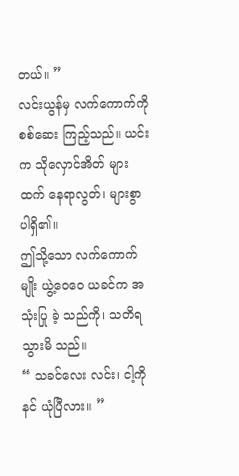တယ်။ ”
လင်းယွန်မှ လက်ကောက်ကို စစ်ဆေး ကြည့်သည်။ ယင်းက သိုလှောင်အိတ် များထက် နေရာလွတ်၊ များစွာ ပါရှိ၏။
ဤသို့သော လက်ကောက်မျိုး ယွဲ့ဝေဝေ ယခင်က အသုံးပြု ခဲ့ သည်ကို၊ သတိရ သွားမိ သည်။
“ သခင်လေး လင်း၊ ငါ့ကို နင် ယုံပြီလား။ ”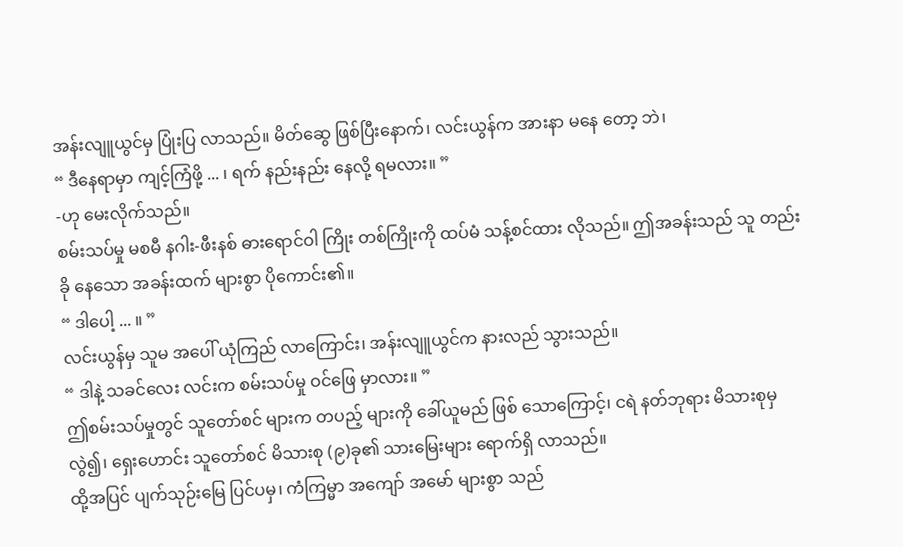အန်းလျူယွင်မှ ပြုံးပြ လာသည်။ မိတ်ဆွေ ဖြစ်ပြီးနောက်၊ လင်းယွန်က အားနာ မနေ တော့ ဘဲ၊
“ ဒီနေရာမှာ ကျင့်ကြံဖို့ ... ၊ ရက် နည်းနည်း နေလို့ ရမလား။ ”
-ဟု မေးလိုက်သည်။
စမ်းသပ်မှု မစမီ နဂါး-ဖီးနစ် ဓားရောင်ဝါ ကြိုး တစ်ကြိုးကို ထပ်မံ သန့်စင်ထား လိုသည်။ ဤအခန်းသည် သူ တည်းခို နေသော အခန်းထက် များစွာ ပိုကောင်း၏။
“ ဒါပေါ့ ... ။ ”
လင်းယွန်မှ သူမ အပေါ် ယုံကြည် လာကြောင်း၊ အန်းလျူယွင်က နားလည် သွားသည်။
“ ဒါနဲ့ သခင်လေး လင်းက စမ်းသပ်မှု ဝင်ဖြေ မှာလား။ ”
ဤစမ်းသပ်မှုတွင် သူတော်စင် များက တပည့် များကို ခေါ်ယူမည် ဖြစ် သောကြောင့်၊ ငရဲ နတ်ဘုရား မိသားစုမှ လွဲ၍၊ ရှေးဟောင်း သူတော်စင် မိသားစု (၉)ခု၏ သားမြေးများ ရောက်ရှိ လာသည်။
ထို့အပြင် ပျက်သုဉ်းမြေ ပြင်ပမှ၊ ကံကြမ္မာ အကျော် အမော် များစွာ သည်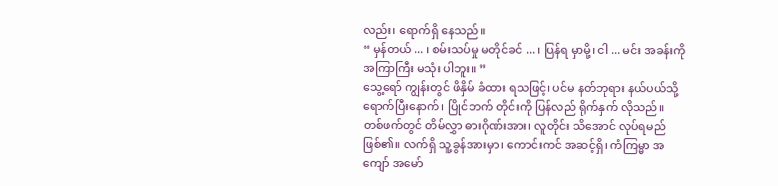လည်း၊ ရောက်ရှိ နေသည်။
“ မှန်တယ် ... ၊ စမ်းသပ်မှု မတိုင်ခင် ... ၊ ပြန်ရ မှာမို့၊ ငါ ... မင်း အခန်းကို အကြာကြီး မသုံး ပါဘူး။ ”
သွေ့ရော် ကျွန်းတွင် ဖိနှိမ် ခံထား ရသဖြင့်၊ ပင်မ နတ်ဘုရား နယ်ပယ်သို့ ရောက်ပြီးနောက်၊ ပြိုင်ဘက် တိုင်းကို ပြန်လည် ရိုက်နှက် လိုသည်။
တစ်ဖက်တွင် တိမ်လွှာ ဓားဂိုဏ်းအား၊ လူတိုင်း သိအောင် လုပ်ရမည် ဖြစ်၏။ လက်ရှိ သူ့ခွန်အားမှာ၊ ကောင်းကင် အဆင့်ရှိ၊ ကံကြမ္မာ အကျော် အမော်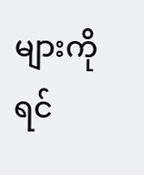များကို ရင်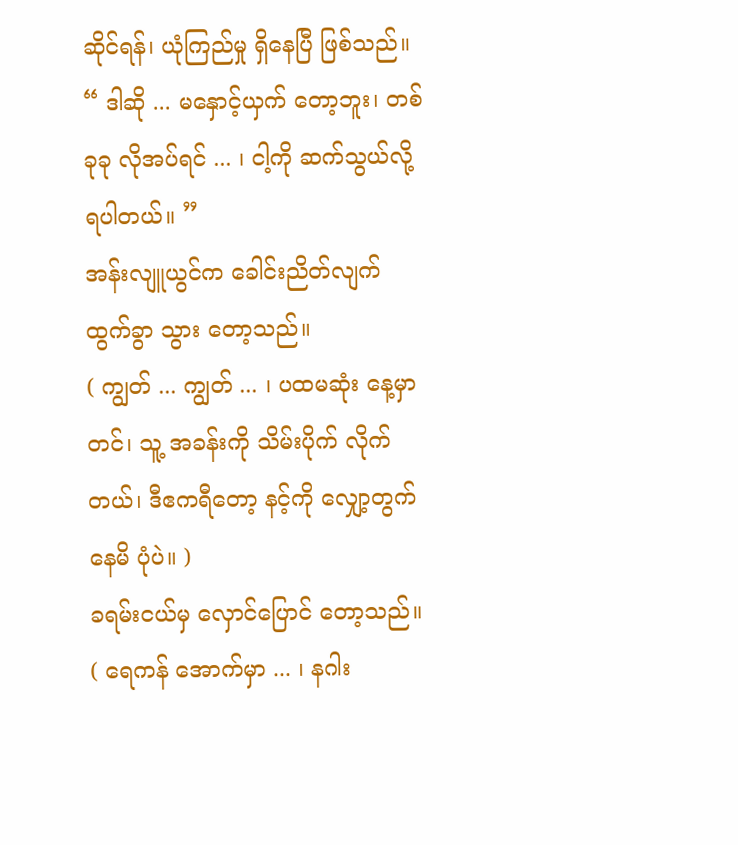ဆိုင်ရန်၊ ယုံကြည်မှု ရှိနေပြီ ဖြစ်သည်။
“ ဒါဆို ... မနှောင့်ယှက် တော့ဘူး၊ တစ်ခုခု လိုအပ်ရင် ... ၊ ငါ့ကို ဆက်သွယ်လို့ ရပါတယ်။ ”
အန်းလျူယွင်က ခေါင်းညိတ်လျက် ထွက်ခွာ သွား တော့သည်။
( ကျွတ် ... ကျွတ် ... ၊ ပထမဆုံး နေ့မှာတင်၊ သူ့ အခန်းကို သိမ်းပိုက် လိုက်တယ်၊ ဒီဧကရီတော့ နင့်ကို လျှော့တွက် နေမိ ပုံပဲ။ )
ခရမ်းငယ်မှ လှောင်ပြောင် တော့သည်။
( ရေကန် အောက်မှာ ... ၊ နဂါး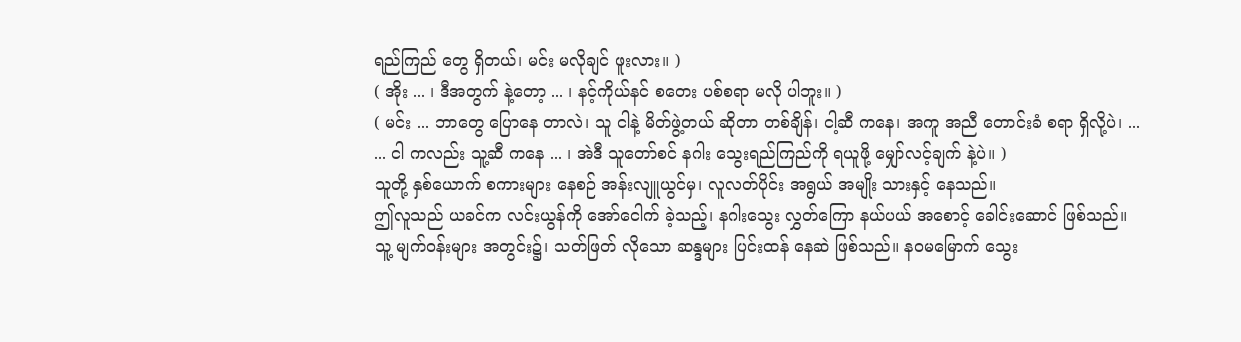ရည်ကြည် တွေ ရှိတယ်၊ မင်း မလိုချင် ဖူးလား။ )
( အိုး ... ၊ ဒီအတွက် နဲ့တော့ ... ၊ နင့်ကိုယ်နင် စတေး ပစ်စရာ မလို ပါဘူး။ )
( မင်း ... ဘာတွေ ပြောနေ တာလဲ၊ သူ ငါနဲ့ မိတ်ဖွဲ့တယ် ဆိုတာ တစ်ချိန်၊ ငါ့ဆီ ကနေ၊ အကူ အညီ တောင်းခံ စရာ ရှိလို့ပဲ၊ ...
... ငါ ကလည်း သူ့ဆီ ကနေ ... ၊ အဲဒီ သူတော်စင် နဂါး သွေးရည်ကြည်ကို ရယူဖို့ မျှော်လင့်ချက် နဲ့ပဲ။ )
သူတို့ နှစ်ယောက် စကားများ နေစဉ် အန်းလျူယွင်မှ၊ လူလတ်ပိုင်း အရွယ် အမျိုး သားနှင့် နေသည်။
ဤလူသည် ယခင်က လင်းယွန်ကို အော်ငေါက် ခဲ့သည့်၊ နဂါးသွေး လွှတ်ကြော နယ်ပယ် အစောင့် ခေါင်းဆောင် ဖြစ်သည်။
သူ့ မျက်ဝန်းများ အတွင်း၌၊ သတ်ဖြတ် လိုသော ဆန္ဒများ ပြင်းထန် နေဆဲ ဖြစ်သည်။ နဝမမြောက် သွေး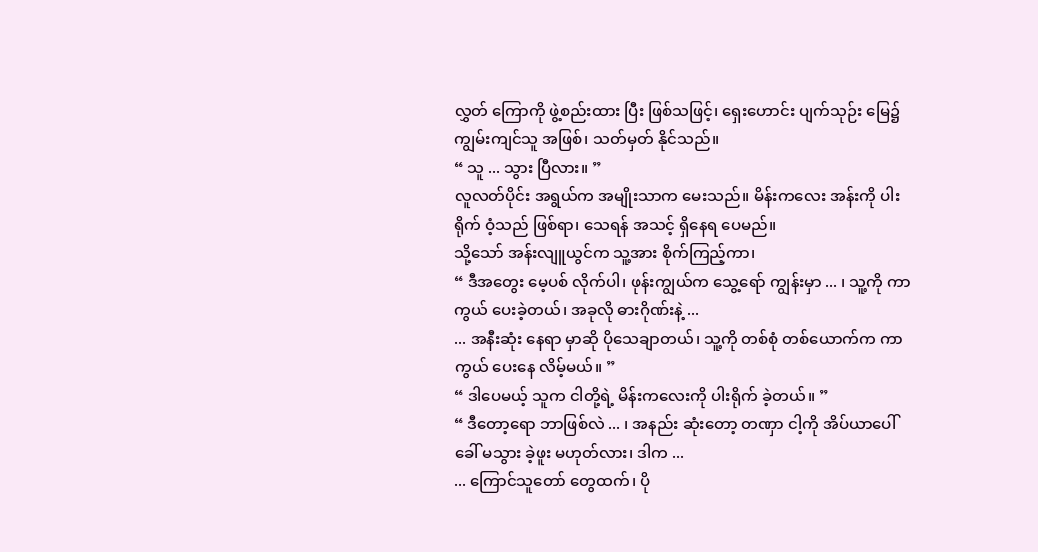လွှတ် ကြောကို ဖွဲ့စည်းထား ပြီး ဖြစ်သဖြင့်၊ ရှေးဟောင်း ပျက်သုဉ်း မြေ၌ ကျွမ်းကျင်သူ အဖြစ်၊ သတ်မှတ် နိုင်သည်။
“ သူ ... သွား ပြီလား။ ”
လူလတ်ပိုင်း အရွယ်က အမျိုးသာက မေးသည်။ မိန်းကလေး အန်းကို ပါးရိုက် ဝံ့သည် ဖြစ်ရာ၊ သေရန် အသင့် ရှိနေရ ပေမည်။
သို့သော် အန်းလျူယွင်က သူ့အား စိုက်ကြည့်ကာ၊
“ ဒီအတွေး မေ့ပစ် လိုက်ပါ၊ ဖုန်းကျွယ်က သွေ့ရော် ကျွန်းမှာ ... ၊ သူ့ကို ကာကွယ် ပေးခဲ့တယ်၊ အခုလို ဓားဂိုဏ်းနဲ့ ...
... အနီးဆုံး နေရာ မှာဆို ပိုသေချာတယ်၊ သူ့ကို တစ်စုံ တစ်ယောက်က ကာကွယ် ပေးနေ လိမ့်မယ်။ ”
“ ဒါပေမယ့် သူက ငါတို့ရဲ့ မိန်းကလေးကို ပါးရိုက် ခဲ့တယ်။ ”
“ ဒီတော့ရော ဘာဖြစ်လဲ ... ၊ အနည်း ဆုံးတော့ တဏှာ ငါ့ကို အိပ်ယာပေါ် ခေါ် မသွား ခဲ့ဖူး မဟုတ်လား၊ ဒါက ...
... ကြောင်သူတော် တွေထက်၊ ပို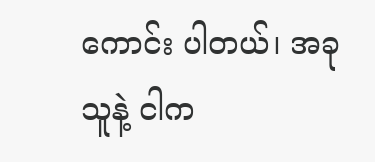ကောင်း ပါတယ်၊ အခု သူနဲ့ ငါက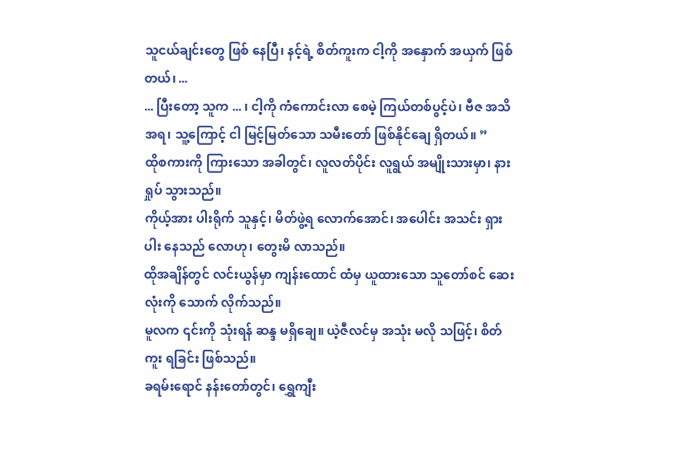သူငယ်ချင်းတွေ ဖြစ် နေပြီ၊ နင့်ရဲ့ စိတ်ကူးက ငါ့ကို အနှောက် အယှက် ဖြစ်တယ်၊ ...
... ပြီးတော့ သူက ... ၊ ငါ့ကို ကံကောင်းလာ စေမဲ့ ကြယ်တစ်ပွင့်ပဲ၊ ဗီဇ အသိအရ၊ သူ့ကြောင့် ငါ မြင့်မြတ်သော သမီးတော် ဖြစ်နိုင်ချေ ရှိတယ်။ ”
ထိုစကားကို ကြားသော အခါတွင်၊ လူလတ်ပိုင်း လူရွယ် အမျိုးသားမှာ၊ နားရှုပ် သွားသည်။
ကိုယ့်အား ပါးရိုက် သူနှင့်၊ မိတ်ဖွဲ့ရ လောက်အောင်၊ အပေါင်း အသင်း ရှားပါး နေသည် လောဟု၊ တွေးမိ လာသည်။
ထိုအချိန်တွင် လင်းယွန်မှာ ကျန်းထောင် ထံမှ ယူထားသော သူတော်စင် ဆေးလုံးကို သောက် လိုက်သည်။
မူလက ၎င်းကို သုံးရန် ဆန္ဒ မရှိချေ။ ယဲ့ဇီလင်မှ အသုံး မလို သဖြင့်၊ စိတ်ကူး ရခြင်း ဖြစ်သည်။
ခရမ်းရောင် နန်းတော်တွင်၊ ရွှေကျီး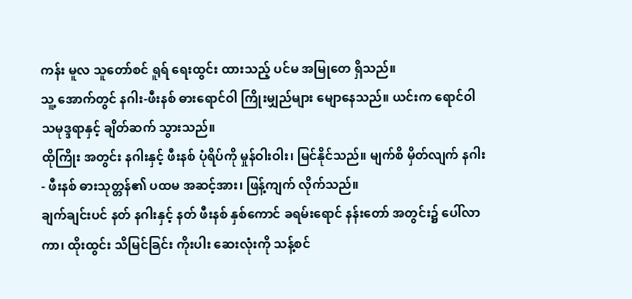ကန်း မူလ သူတော်စင် ရူရ် ရေးထွင်း ထားသည့် ပင်မ အမြုတေ ရှိသည်။
သူ့ အောက်တွင် နဂါး-ဖီးနစ် ဓားရောင်ဝါ ကြိုးမျှည်များ မျောနေသည်။ ယင်းက ရောင်ဝါ သမုဒ္ဒရာနှင့် ချိတ်ဆက် သွားသည်။
ထိုကြိုး အတွင်း နဂါးနှင့် ဖီးနစ် ပုံရိပ်ကို မှုန်ဝါးဝါး၊ မြင်နိုင်သည်။ မျက်စိ မှိတ်လျက် နဂါး - ဖီးနစ် ဓားသုတ္တန်၏ ပထမ အဆင့်အား၊ ဖြန့်ကျက် လိုက်သည်။
ချက်ချင်းပင် နတ် နဂါးနှင့် နတ် ဖီးနစ် နှစ်ကောင် ခရမ်းရောင် နန်းတော် အတွင်း၌ ပေါ်လာကာ၊ ထိုးထွင်း သိမြင်ခြင်း ကိုးပါး ဆေးလုံးကို သန့်စင်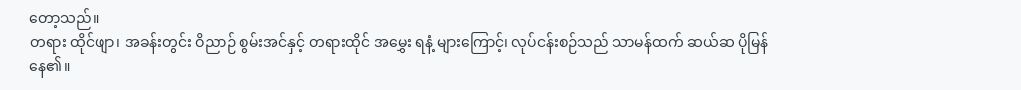တော့သည်။
တရား ထိုင်ဖျာ၊ အခန်းတွင်း ဝိညာဉ် စွမ်းအင်နှင့် တရားထိုင် အမွှေး ရနံ့ များကြောင့်၊ လုပ်ငန်းစဉ်သည် သာမန်ထက် ဆယ်ဆ ပိုမြန် နေ၏။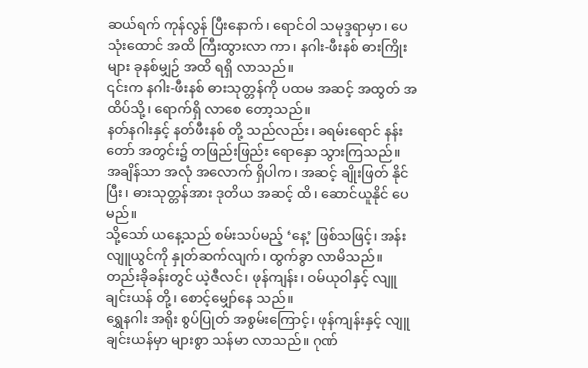ဆယ်ရက် ကုန်လွန် ပြီးနောက်၊ ရောင်ဝါ သမုဒ္ဒရာမှာ၊ ပေသုံးထောင် အထိ ကြီးထွားလာ ကာ၊ နဂါး-ဖီးနစ် ဓားကြိုးများ ခုနစ်မျှဉ် အထိ ရရှိ လာသည်။
၎င်းက နဂါး-ဖီးနစ် ဓားသုတ္တန်ကို ပထမ အဆင့် အထွတ် အထိပ်သို့၊ ရောက်ရှိ လာစေ တော့သည်။
နတ်နဂါးနှင့် နတ်ဖီးနစ် တို့ သည်လည်း၊ ခရမ်းရောင် နန်းတော် အတွင်း၌ တဖြည်းဖြည်း ရောနှော သွားကြသည်။
အချိန်သာ အလုံ အလောက် ရှိပါက၊ အဆင့် ချိုးဖြတ် နိုင်ပြီး၊ ဓားသုတ္တန်အား ဒုတိယ အဆင့် ထိ၊ ဆောင်ယူနိုင် ပေမည်။
သို့သော် ယနေ့သည် စမ်းသပ်မည့် ‘နေ့’ ဖြစ်သဖြင့်၊ အန်းလျူယွင်ကို နှုတ်ဆက်လျက်၊ ထွက်ခွာ လာမိသည်။
တည်းခိုခန်းတွင် ယဲ့ဇီလင်၊ ဖုန်ကျန်း၊ ဝမ်ယုဝါနှင့် လျူချင်းယန် တို့၊ စောင့်မျှော်နေ သည်။
ရွှေနဂါး အရိုး စွပ်ပြုတ် အစွမ်းကြောင့်၊ ဖုန်ကျန်းနှင့် လျူချင်းယန်မှာ များစွာ သန်မာ လာသည်။ ဂုဏ်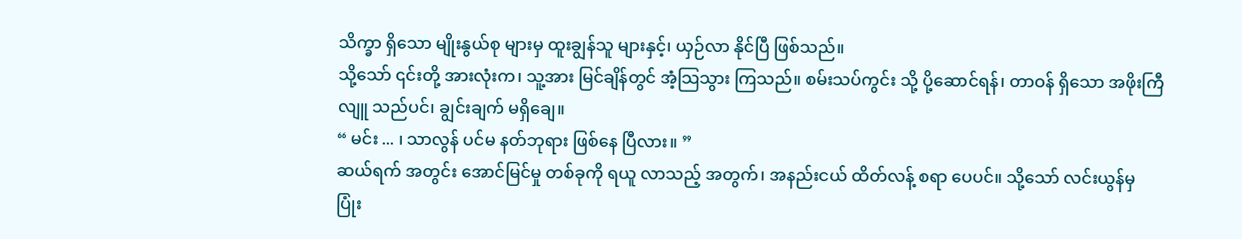သိက္ခာ ရှိသော မျိုးနွယ်စု များမှ ထူးချွန်သူ များနှင့်၊ ယှဉ်လာ နိုင်ပြီ ဖြစ်သည်။
သို့သော် ၎င်းတို့ အားလုံးက၊ သူ့အား မြင်ချိန်တွင် အံ့သြသွား ကြသည်။ စမ်းသပ်ကွင်း သို့ ပို့ဆောင်ရန်၊ တာဝန် ရှိသော အဖိုးကြီ လျူ သည်ပင်၊ ချွင်းချက် မရှိချေ။
“ မင်း ... ၊ သာလွန် ပင်မ နတ်ဘုရား ဖြစ်နေ ပြီလား။ ”
ဆယ်ရက် အတွင်း အောင်မြင်မှု တစ်ခုကို ရယူ လာသည့် အတွက်၊ အနည်းငယ် ထိတ်လန့် စရာ ပေပင်။ သို့သော် လင်းယွန်မှ ပြုံး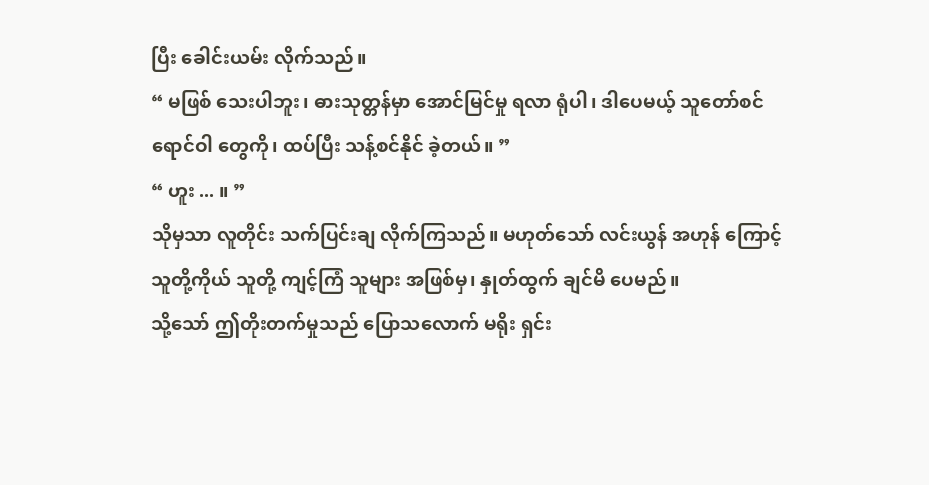ပြီး ခေါင်းယမ်း လိုက်သည်။
“ မဖြစ် သေးပါဘူး၊ ဓားသုတ္တန်မှာ အောင်မြင်မှု ရလာ ရုံပါ၊ ဒါပေမယ့် သူတော်စင် ရောင်ဝါ တွေကို၊ ထပ်ပြီး သန့်စင်နိုင် ခဲ့တယ်။ ”
“ ဟူး ... ။ ”
သိုမှသာ လူတိုင်း သက်ပြင်းချ လိုက်ကြသည်။ မဟုတ်သော် လင်းယွန် အဟုန် ကြောင့် သူတို့ကိုယ် သူတို့ ကျင့်ကြံ သူများ အဖြစ်မှ၊ နှုတ်ထွက် ချင်မိ ပေမည်။
သို့သော် ဤတိုးတက်မှုသည် ပြောသလောက် မရိုး ရှင်း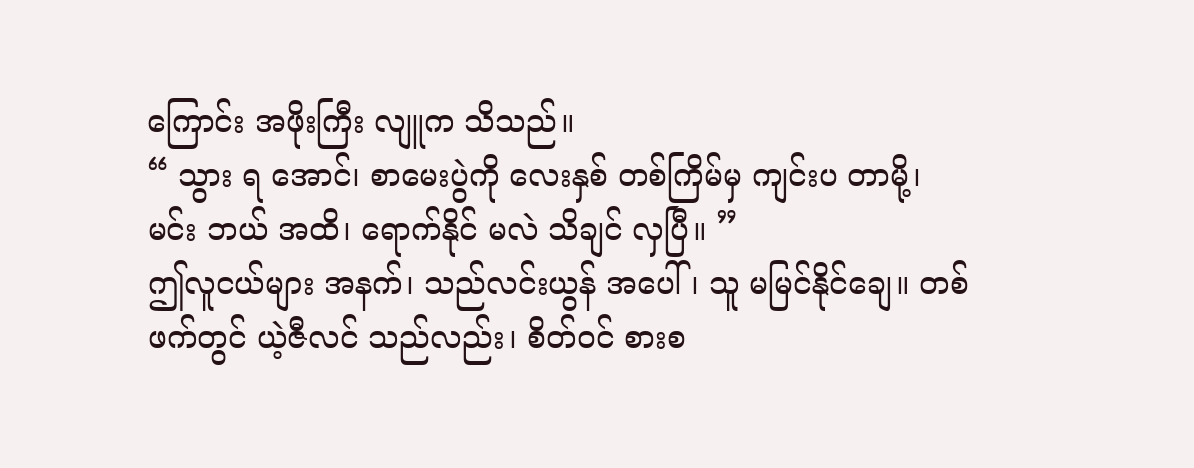ကြောင်း အဖိုးကြီး လျူက သိသည်။
“ သွား ရ အောင်၊ စာမေးပွဲကို လေးနှစ် တစ်ကြိမ်မှ ကျင်းပ တာမို့၊ မင်း ဘယ် အထိ၊ ရောက်နိုင် မလဲ သိချင် လှပြီ။ ”
ဤလူငယ်များ အနက်၊ သည်လင်းယွန် အပေါ်၊ သူ မမြင်နိုင်ချေ။ တစ်ဖက်တွင် ယဲ့ဇီလင် သည်လည်း၊ စိတ်ဝင် စားစ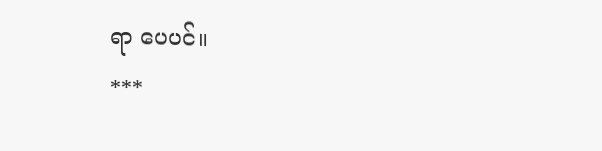ရာ ပေပင်။
***